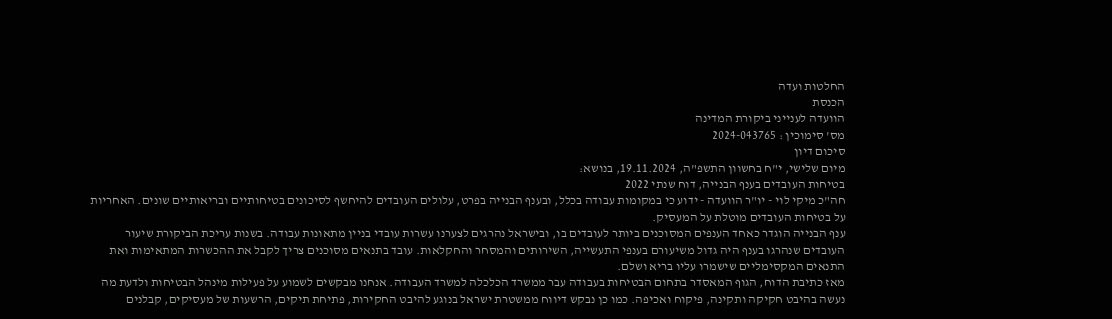החלטות ועדה
הכנסת
הוועדה לענייני ביקורת המדינה
מס' סימוכין : 2024-043765
סיכום דיון
מיום שלישי, י"ח בחשוון התשפ"ה, 19.11.2024, בנושא:
בטיחות העובדים בענף הבנייה, דוח שנתי 2022
חה"כ מיקי לוי - יו"ר הוועדה - ידוע כי במקומות עבודה בכלל, ובענף הבנייה בפרט, עלולים העובדים להיחשף לסיכונים בטיחותיים ובריאותיים שונים. האחריות על בטיחות העובדים מוטלת על המעסיק.
ענף הבנייה הוגדר כאחד הענפים המסוכנים ביותר לעובדים בו, ובישראל נהרגים לצערנו עשרות עובדי בניין מתאונות עבודה. בשנות עריכת הביקורת שיעור העובדים שנהרגו בענף היה גדול משיעורם בענפי התעשייה, השירותים והמסחר והחקלאות. עובד בתנאים מסוכנים צריך לקבל את ההכשרות המתאימות ואת התנאים המקסימליים שישמרו עליו בריא ושלם.
מאז כתיבת הדוח, הגוף המאסדר בתחום הבטיחות בעבודה עבר ממשרד הכלכלה למשרד העבודה. אנחנו מבקשים לשמוע על פעילות מינהל הבטיחות ולדעת מה נעשה בהיבט חקיקה ותקינה, פיקוח ואכיפה. כמו כן נבקש דיווח ממשטרת ישראל בנוגע להיבט החקירות, פתיחת תיקים, הרשעות של מעסיקים, קבלנים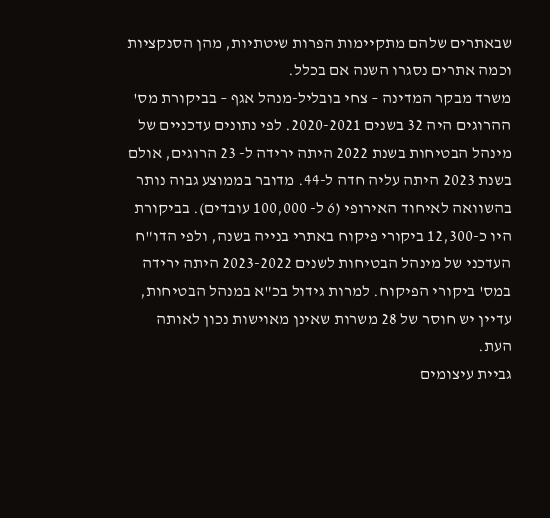שבאתרים שלהם מתקיימות הפרות שיטתיות, מהן הסנקציות וכמה אתרים נסגרו השנה אם בכלל.
משרד מבקר המדינה – צחי בובליל-מנהל אגף – בביקורת מס' ההרוגים היה 32 בשנים 2020-2021. לפי נתונים עדכניים של מינהל הבטיחות בשנת 2022 היתה ירידה ל- 23 הרוגים, אולם בשנת 2023 היתה עליה חדה ל-44. מדובר בממוצע גבוה נותר בהשוואה לאיחוד האירופי (6 ל- 100,000 עובדים). בביקורת היו כ-12,300 ביקורי פיקוח באתרי בנייה בשנה, ולפי הדו"ח העדכני של מינהל הבטיחות לשנים 2023-2022 היתה ירידה במס' ביקורי הפיקוח. למרות גידול בכ"א במנהל הבטיחות, עדיין יש חוסר של 28 משרות שאינן מאוישות נכון לאותה העת.
גביית עיצומים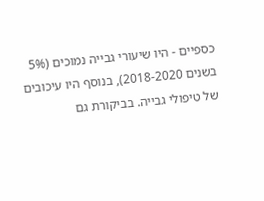כספיים - היו שיעורי גבייה נמוכים (5% בשנים 2018-2020), בנוסף היו עיכובים של טיפולי גבייה. בביקורת גם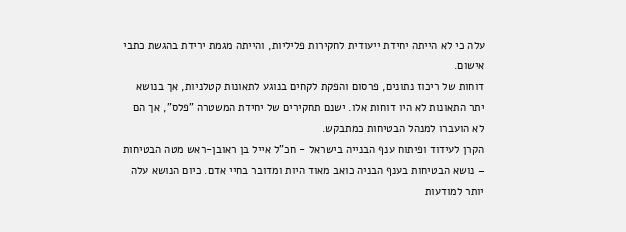עלה כי לא הייתה יחידת ייעודית לחקירות פליליות, והייתה מגמת ירידת בהגשת כתבי אישום.
דוחות של ריכוז נתונים, פרסום והפקת לקחים בנוגע לתאונות קטלניות, אך בנושא יתר התאונות לא היו דוחות אלו. ישנם תחקירים של יחידת המשטרה "פלס", אך הם לא הועברו למנהל הבטיחות כמתבקש.
הקרן לעידוד ופיתוח ענף הבנייה בישראל - חכ"ל אייל בן ראובן-ראש מטה הבטיחות – נושא הבטיחות בענף הבניה כואב מאוד היות ומדובר בחיי אדם. כיום הנושא עלה יותר למודעות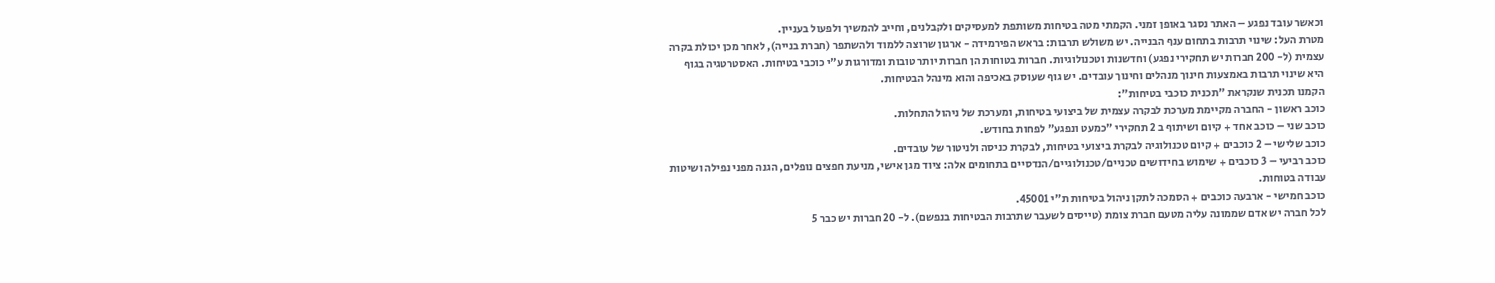וכאשר עובד נפגע – האתר נסגר באופן זמני. הקמתי מטה בטיחות משותפת למעסיקים ולקבלנים, וחייב להמשיך ולפעול בעניין.
מטרת העל: שינוי תרבות בתחום ענף הבנייה. יש משולש תרבות: בראש הפירמידה - ארגון שרוצה ללמוד ולהשתפר (חברת בנייה), לאחר מכן יכולת בקרה עצמית (ל- 200 חברות יש תחקירי נפגע) וחדשנות וטכנולוגיות. חברות בטוחות הן חברות יותר טובות ומדורגות ע"י כוכבי בטיחות. האסטרטגיה בגוף היא שינוי תרבות באמצעות חינוך מנהלים וחינוך עובדים. יש גוף שעוסק באכיפה והוא מינהל הבטיחות.
הקמנו תכנית שנקראת "תכנית כוכבי בטיחות":
כוכב ראשון - החברה מקיימת מערכת לבקרה עצמית של ביצועי בטיחות, ומערכת של ניהול התחלות.
כוכב שני – כוכב אחד + קיום ושיתוף ב 2 תחקירי "כמעט ונפגע" לפחות בחודש.
כוכב שלישי – 2 כוכבים + קיום טכנולוגיה לבקרת ביצועי בטיחות, לבקרת כניסה ולניטור של עובדים.
כוכב רביעי – 3 כוכבים + שימוש בחידושים טכניים/טכנולוגיים/הנדסיים בתחומים אלה: ציוד מגן אישי, מניעת חפצים נופלים, הגנה מפני נפילה ושיטות עבודה בטוחות.
כוכב חמישי - ארבעה כוכבים + הסמכה לתקן ניהול בטיחות ת"י 45001.
לכל חברה יש אדם שממונה עליה מטעם חברת צומת (טייסים לשעבר שתרבות הבטיחות בנפשם). ל- 20 חברות יש כבר 5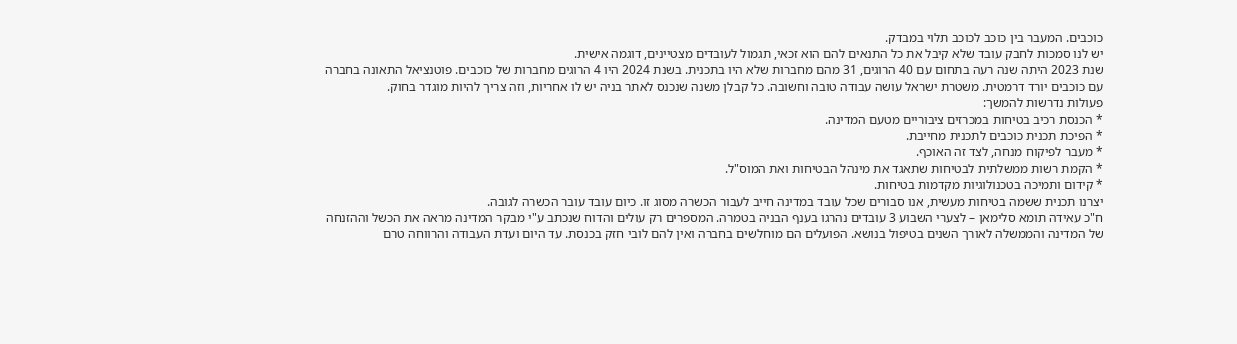כוכבים. המעבר בין כוכב לכוכב תלוי במבדק.
יש לנו סמכות לחבק עובד שלא קיבל את כל התנאים להם הוא זכאי, תגמול לעובדים מצטיינים, דוגמה אישית.
שנת 2023 היתה שנה רעה בתחום עם 40 הרוגים, 31 מהם מחברות שלא היו בתכנית. בשנת 2024 היו 4 הרוגים מחברות של כוכבים. פוטנציאל התאונה בחברה עם כוכבים יורד דרמטית. משטרת ישראל עושה עבודה טובה וחשובה. כל קבלן משנה שנכנס לאתר בניה יש לו אחריות, וזה צריך להיות מוגדר בחוק.
פעולות נדרשות להמשך:
* הכנסת רכיב בטיחות במכרזים ציבוריים מטעם המדינה.
* הפיכת תכנית כוכבים לתכנית מחייבת.
* מעבר לפיקוח מנחה, לצד זה האוכף.
* הקמת רשות ממשלתית לבטיחות שתאגד את מינהל הבטיחות ואת המוס"ל.
* קידום ותמיכה בטכנולוגיות מקדמות בטיחות.
יצרנו תכנית ששמה בטיחות מעשית, אנו סבורים שכל עובד במדינה חייב לעבור הכשרה מסוג זו. כיום עובד עובר הכשרה לגובה.
ח"כ עאידה תומא סלימאן – לצערי השבוע 3 עובדים נהרגו בענף הבניה בטמרה. המספרים רק עולים והדוח שנכתב ע"י מבקר המדינה מראה את הכשל וההזנחה של המדינה והממשלה לאורך השנים בטיפול בנושא. הפועלים הם מוחלשים בחברה ואין להם לובי חזק בכנסת. עד היום ועדת העבודה והרווחה טרם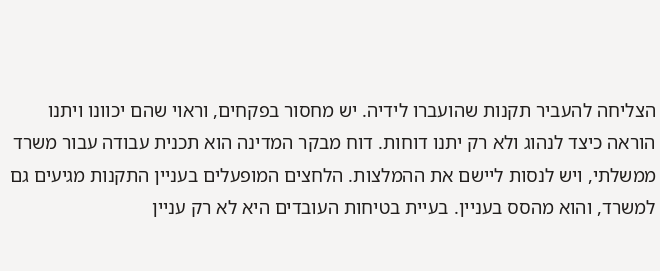הצליחה להעביר תקנות שהועברו לידיה. יש מחסור בפקחים, וראוי שהם יכוונו ויתנו הוראה כיצד לנהוג ולא רק יתנו דוחות. דוח מבקר המדינה הוא תכנית עבודה עבור משרד ממשלתי, ויש לנסות ליישם את ההמלצות. הלחצים המופעלים בעניין התקנות מגיעים גם למשרד, והוא מהסס בעניין. בעיית בטיחות העובדים היא לא רק עניין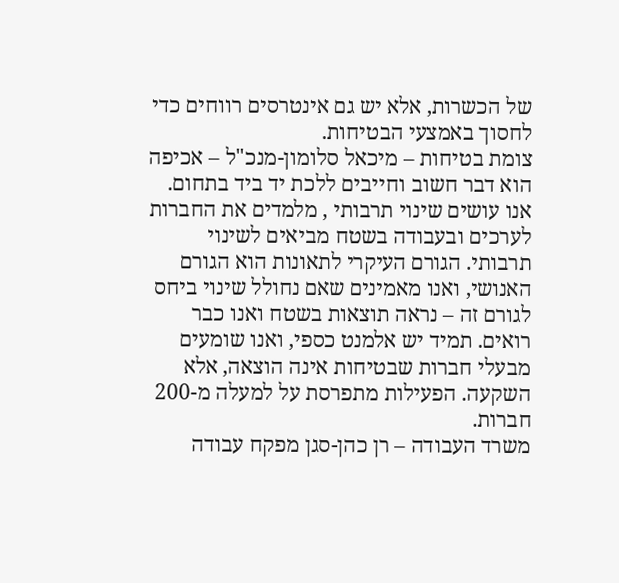של הכשרות, אלא יש גם אינטרסים רווחים כדי לחסוך באמצעי הבטיחות.
צומת בטיחות – מיכאל סלומון-מנכ"ל – אכיפה הוא דבר חשוב וחייבים ללכת יד ביד בתחום. אנו עושים שינוי תרבותי , מלמדים את החברות לערכים ובעבודה בשטח מביאים לשינוי תרבותי. הגורם העיקרי לתאונות הוא הגורם האנושי, ואנו מאמינים שאם נחולל שינוי ביחס לגורם זה – נראה תוצאות בשטח ואנו כבר רואים. תמיד יש אלמנט כספי, ואנו שומעים מבעלי חברות שבטיחות אינה הוצאה, אלא השקעה. הפעילות מתפרסת על למעלה מ-200 חברות.
משרד העבודה – רן כהן-סגן מפקח עבודה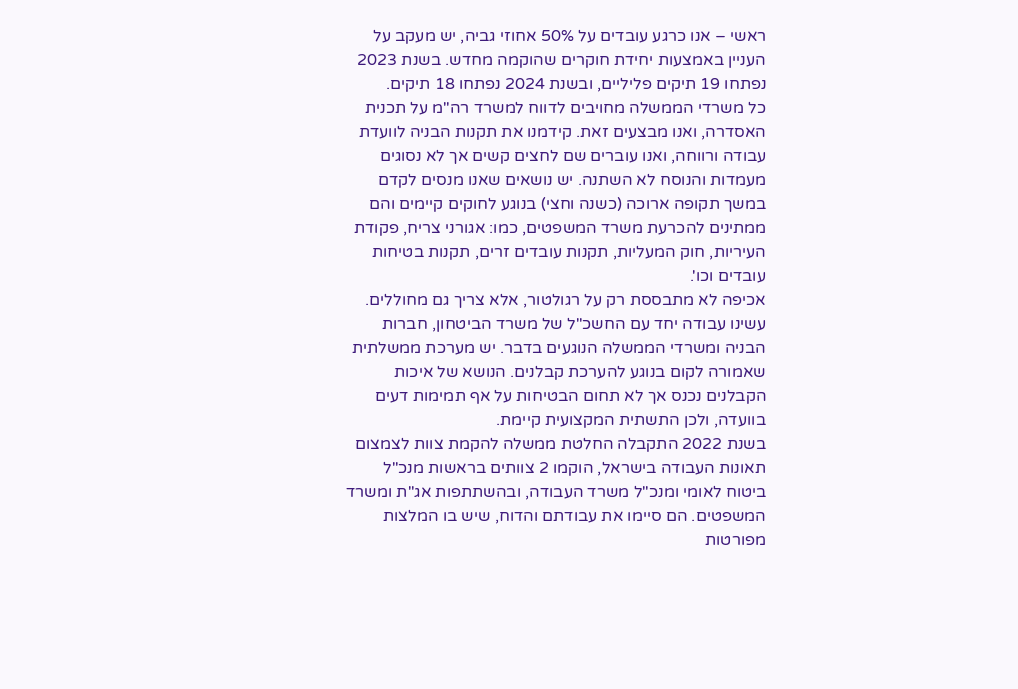ראשי – אנו כרגע עובדים על 50% אחוזי גביה, יש מעקב על העניין באמצעות יחידת חוקרים שהוקמה מחדש. בשנת 2023 נפתחו 19 תיקים פליליים, ובשנת 2024 נפתחו 18 תיקים.
כל משרדי הממשלה מחויבים לדווח למשרד רה"מ על תכנית האסדרה, ואנו מבצעים זאת. קידמנו את תקנות הבניה לוועדת עבודה ורווחה, ואנו עוברים שם לחצים קשים אך לא נסוגים מעמדות והנוסח לא השתנה. יש נושאים שאנו מנסים לקדם במשך תקופה ארוכה (כשנה וחצי) בנוגע לחוקים קיימים והם ממתינים להכרעת משרד המשפטים, כמו: אגורני צריח, פקודת העיריות, חוק המעליות, תקנות עובדים זרים, תקנות בטיחות עובדים וכו'.
אכיפה לא מתבססת רק על רגולטור, אלא צריך גם מחוללים.
עשינו עבודה יחד עם החשכ"ל של משרד הביטחון, חברות הבניה ומשרדי הממשלה הנוגעים בדבר. יש מערכת ממשלתית שאמורה לקום בנוגע להערכת קבלנים. הנושא של איכות הקבלנים נכנס אך לא תחום הבטיחות על אף תמימות דעים בוועדה, ולכן התשתית המקצועית קיימת.
בשנת 2022 התקבלה החלטת ממשלה להקמת צוות לצמצום תאונות העבודה בישראל, הוקמו 2 צוותים בראשות מנכ"ל ביטוח לאומי ומנכ"ל משרד העבודה, ובהשתתפות אג"ת ומשרד המשפטים. הם סיימו את עבודתם והדוח, שיש בו המלצות מפורטות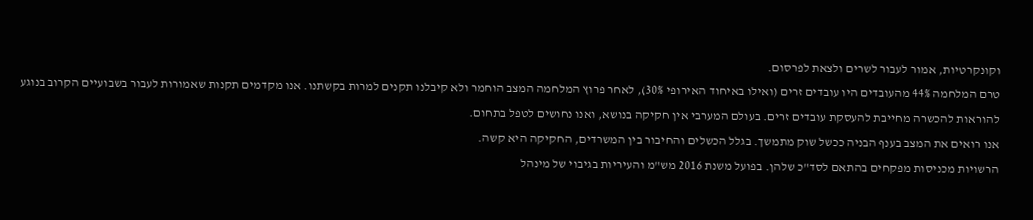וקונקרטיות, אמור לעבור לשרים ולצאת לפרסום.
טרם המלחמה 44% מהעובדים היו עובדים זרים (ואילו באיחוד האירופי 30%), לאחר פרוץ המלחמה המצב הוחמר ולא קיבלנו תקנים למרות בקשתנו. אנו מקדמים תקנות שאמורות לעבור בשבועיים הקרוב בנוגע להוראות להכשרה מחייבת להעסקת עובדים זרים. בעולם המערבי אין חקיקה בנושא, ואנו נחושים לטפל בתחום.
אנו רואים את המצב בענף הבניה ככשל שוק מתמשך. בגלל הכשלים והחיבור בין המשרדים, החקיקה היא קשה.
הרשויות מכניסות מפקחים בהתאם לסד"כ שלהן. בפועל משנת 2016 מש"מ והעיריות בגיבוי של מינהל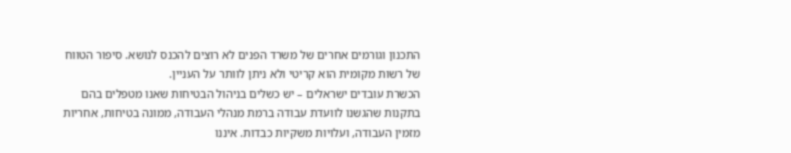התכנון וגורמים אחרים של משרד הפנים לא רוצים להכנס לנושא. סיפור הטווח של רשות מקומית הוא קריטי ולא ניתן לוותר על העניין.
הכשרת עובדים ישראלים – יש כשלים בניהול הבטיחות שאנו מטפלים בהם בתקנות שהגשנו לוועדת עבודה ברמת מנהלי העבודה, ממונה בטיחות, אחריות מזמין העבודה, ועלויות משקיות כבדות. איננו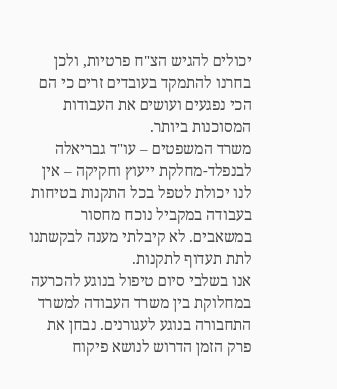יכולים להגיש הצ"ח פרטיות, ולכן בחרנו להתמקד בעובדים זרים כי הם הכי נפגעים ועושים את העבודות המסוכנות ביותר.
משרד המשפטים – עו"ד גבריאלה לבנפלד-מחלקת ייעוץ וחקיקה – אין לנו יכולת לטפל בכל התקנות בטיחות בעבודה במקביל נוכח מחסור במשאבים. לא קיבלתי מענה לבקשתנו לתת תעדוף לתקנות.
אנו בשלבי סיום טיפול בנוגע להכרעה במחלוקת בין משרד העבודה למשרד התחבורה בנוגע לעגורנים. נבחן את פרק הזמן הדרוש לנושא פיקוח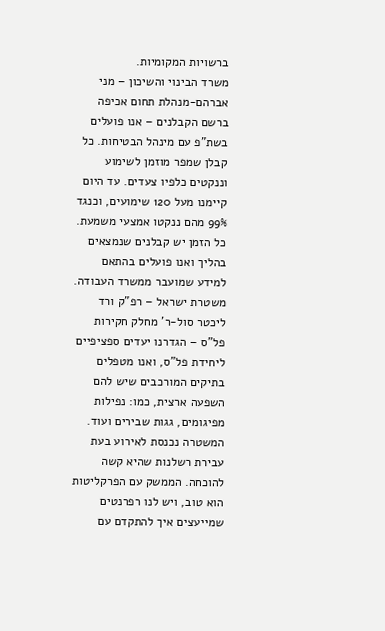ברשויות המקומיות.
משרד הבינוי והשיכון – מני אברהם-מנהלת תחום אכיפה ברשם הקבלנים – אנו פועלים בשת"פ עם מינהל הבטיחות. כל קבלן שמפר מוזמן לשימוע וננקטים כלפיו צעדים. עד היום קיימנו מעל 120 שימועים, וכנגד 99% מהם ננקטו אמצעי משמעת. כל הזמן יש קבלנים שנמצאים בהליך ואנו פועלים בהתאם למידע שמועבר ממשרד העבודה.
משטרת ישראל – רפ"ק ורד ליכטר סול-ר' מחלק חקירות פל"ס – הגדרנו יעדים ספציפיים ליחידת פל"ס, ואנו מטפלים בתיקים המורכבים שיש להם השפעה ארצית, כמו: נפילות מפיגומים, גגות שבירים ועוד. המשטרה נכנסת לאירוע בעת עבירת רשלנות שהיא קשה להוכחה. הממשק עם הפרקליטות הוא טוב, ויש לנו רפרנטים שמייעצים איך להתקדם עם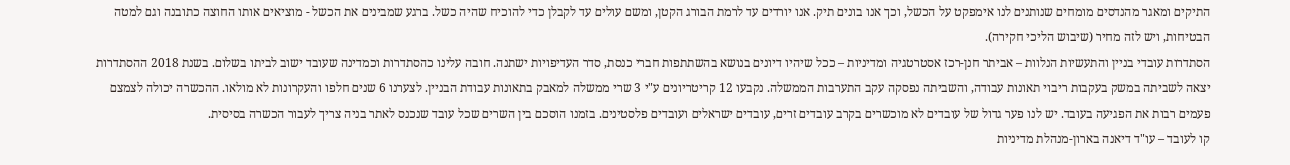התיקים ומאגר מהנדסים מומחים שנותנים לנו אימפקט על הכשל, וכך אנו בונים תיק. אנו יורדים עד לרמת הבורג הקטן, ומשם עולים עד לקבלן כדי להוכיח שהיה כשל. ברגע שמבינים את הכשל - מוציאים אותו החוצה כתובנה וגם למטה הבטיחות, ויש לזה מחיר (שיבוש הליכי חקירה).
הסתדרות עובדי בניין והתעשיות הנלוות – אביתר חנן-רכז אסטרטגיה ומדיניות – ככל שיהיו דיונים בנושא בהשתתפות חברי כנסת, סדר העדיפויות ישתנה. חובה עלינו כהסתדרות וכמדינה שעובד ישוב לביתו בשלום. בשנת 2018 ההסתדרות יצאה לשביתה במשק בעקבות ריבוי תאונות עבודה, והשביתה נפסקה עקב התערבות הממשלה. נקבעו 12 קריטריונים ע"י 3 שרי ממשלה למאבק בתאונות עבודת הבניין. לצערנו 6 שנים חלפו והעקרונות לא מולאו. ההכשרה יכולה לצמצם פעמים רבות את הפגיעה בעובד. יש לנו פער גדול של עובדים לא מוכשרים בקרב עובדים זרים, עובדים ישראלים ועובדים פלסטינים. בזמנו הוסכם בין השרים שכל עובד שנכנס לאתר בניה צריך לעבור הכשרה בסיסית.
קו לעובד – עו"ד דיאנה בארון-מנהלת מדיניות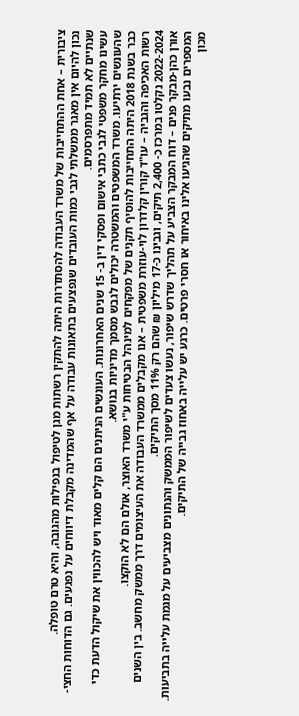ציבורית – אחת ההתחייבות של משרד העבודה להסתדרות היתה להתקין רשתות מגן לטיפול בנפילות מהגובה, והיא טרם טופלה.
נכון להיום אין מאגר ממשלתי לגבי כמות העובדים שנפצעים בתאונות עבודה על אף שהמדינה מקבלת דיווחים על נפגעים. גם הדוחות החצי-שנתיים לא תמיד מתפרסמים.
עשינו מחקר משפטי לגבי כתבי אישום ופסקי דין ב- 15 שנים האחרונות. העונשים הניתנים הם קלים מאוד ויש להכווין את שיקול הדעת כדי שהעונשים ירתיעו. משרד המשפטים והמשטרה יכולים לגבש מסמך מדיניות בנושא.
כבר בשנת 2018 היתה התחייבות להוסיף תקנים של מפקחים למינהל הבטיחות ע"י משרד האוצר, אולם הם לא הוקצו.
רשות האכיפה והגביה – עו"ד קורין קלדרון לוי-עוזרת משפטית – אנו מקבלים ממשרד העבודה את העיצומים דרך ממשק מחשב. בין השנים 2022-2024 נקלטו במרכז כ- 2,400 תיקים, וגבינו כ-17 מיליון ₪ שהם רק 11% מסך התיקים.
אורן כהן-מבקר פנים – דוח המבקר הצביע על תהליך שדרש שיפור, נעשו צעדים לשיפור הממשק והנתונים מצביעים על מגמת עלייה בתביעות. המספרים נבעו מתיקים שהגיעו אלינו באיחור או חסרי פרטים. כרגע יש עלייה באחוז גבייה של התיקים.
מכון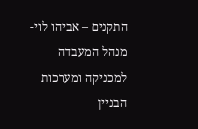התקנים – אביהו לוי-מנהל המעבדה למכניקה ומערכות הבניין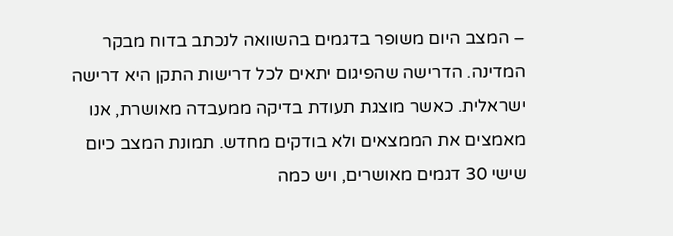– המצב היום משופר בדגמים בהשוואה לנכתב בדוח מבקר המדינה. הדרישה שהפיגום יתאים לכל דרישות התקן היא דרישה ישראלית. כאשר מוצגת תעודת בדיקה ממעבדה מאושרת, אנו מאמצים את הממצאים ולא בודקים מחדש. תמונת המצב כיום שישי 30 דגמים מאושרים, ויש כמה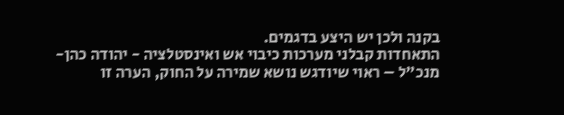בקנה ולכן יש היצע בדגמים.
התאחדות קבלני מערכות כיבוי אש ואינסטלציה - יהודה כהן-מנכ"ל – ראוי שיודגש נושא שמירה על החוק, הערה זו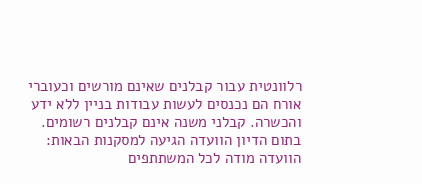רלוונטית עבור קבלנים שאינם מורשים וכעוברי אורח הם נכנסים לעשות עבודות בניין ללא ידע והכשרה. קבלני משנה אינם קבלנים רשומים.
בתום הדיון הוועדה הגיעה למסקנות הבאות:
הוועדה מודה לכל המשתתפים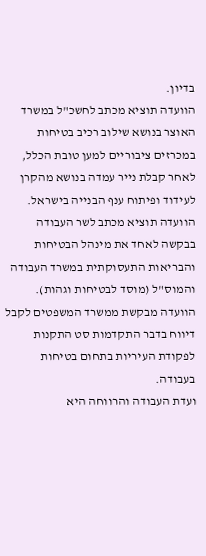בדיון.
הוועדה תוציא מכתב לחשכ"ל במשרד האוצר בנושא שילוב רכיב בטיחות במכרזים ציבוריים למען טובת הכלל, לאחר קבלת נייר עמדה בנושא מהקרן לעידוד ופיתוח ענף הבנייה בישראל.
הוועדה תוציא מכתב לשר העבודה בבקשה לאחד את מינהל הבטיחות והבריאות התעסוקתית במשרד העבודה והמוס"ל (מוסד לבטיחות וגהות).
הוועדה מבקשת ממשרד המשפטים לקבל דיווח בדבר התקדמות סט התקנות לפקודת העיריות בתחום בטיחות בעבודה.
ועדת העבודה והרווחה היא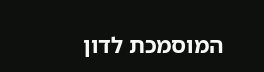המוסמכת לדון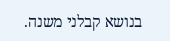בנושא קבלני משנה.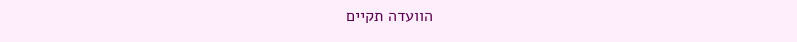הוועדה תקיים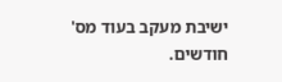ישיבת מעקב בעוד מס' חודשים.